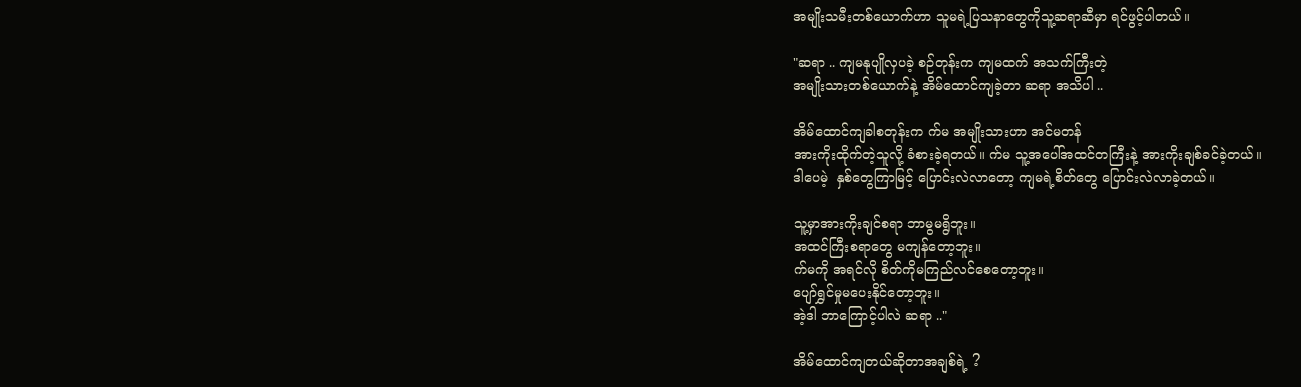အမျိုးသမီးတစ်ယောက်ဟာ သူမရဲ့ပြသနာတွေကိုသူ့ဆရာဆီမှာ ရင်ဖွင့်ပါတယ်။

"ဆရာ .. ကျမနုပျိုလှပခဲ့ စဉ်တုန်းက ကျမထက် အသက်ကြီးတဲ့
အမျိုးသားတစ်ယောက်နဲ့ အိမ်ထောင်ကျခဲ့တာ ဆရာ အသိပါ ..

အိမ်ထောင်ကျခါစတုန်းက က်မ အမျိုးသားဟာ အင်မတန်
အားကိုးထိုက်တဲ့သူလို့ ခံစားခဲ့ရတယ်။ က်မ သူ့အပေါ်အထင်တကြီးနဲ့ အားကိုးချစ်ခင်ခဲ့တယ်။
ဒါပေမဲ့  နှစ်တွေကြာမြင့် ပြောင်းလဲလာတော့ ကျမရဲ့စိတ်တွေ ပြောင်းလဲလာခဲ့တယ်။

သူ့မှာအားကိုးချင်စရာ ဘာမွမရွိဘူး။
အထင်ကြီးစရာတွေ မကျန်တော့ဘူး။
က်မကို အရင်လို စိတ်ကိုမကြည်လင်စေတော့ဘူး။
ပျော်ရွှင်မှုမပေးနိုင်တော့ဘူး။
အဲ့ဒါ ဘာကြောင့်ပါလဲ ဆရာ .."

အိမ်ထောင်ကျတယ်ဆိုတာအချစ်ရဲ့ ?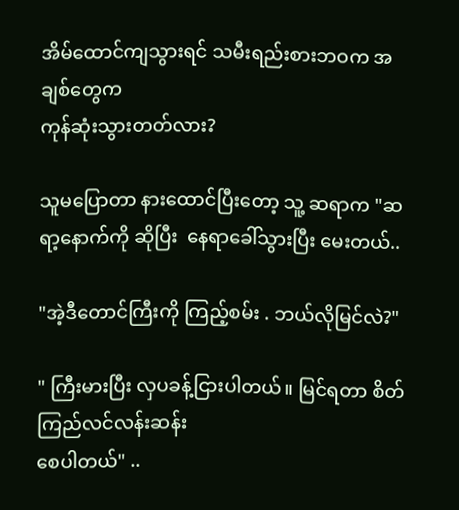အိမ်ထောင်ကျသွားရင် သမီးရည်းစားဘဝက အချစ်တွေက
ကုန်ဆုံးသွားတတ်လား?

သူမပြောတာ နားထောင်ပြီးတော့ သူ့ ဆရာက "ဆရာ့နောက်ကို ဆိုပြီး  နေရာခေါ်သွားပြီး မေးတယ်..

"အဲ့ဒီတောင်ကြီးကို ကြည့်စမ်း . ဘယ်လိုမြင်လဲ?"

" ကြီးမားပြီး လှပခန့်ငြားပါတယ်။ မြင်ရတာ စိတ်ကြည်လင်လန်းဆန်း
စေပါတယ်" ..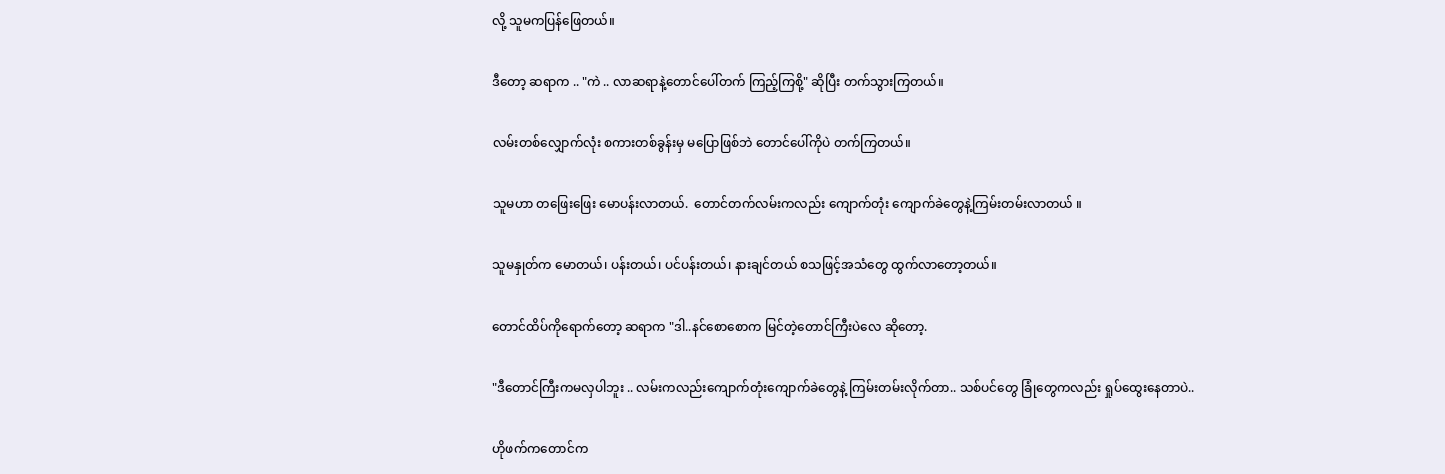လို့ သူမကပြန်ဖြေတယ်။

ဒီတော့ ဆရာက .. "ကဲ .. လာဆရာနဲ့တောင်ပေါ်တက် ကြည့်ကြစို့" ဆိုပြီး တက်သွားကြတယ်။

လမ်းတစ်လျှောက်လုံး စကားတစ်ခွန်းမှ မပြောဖြစ်ဘဲ တောင်ပေါ်ကိုပဲ တက်ကြတယ်။

သူမဟာ တဖြေးဖြေး မောပန်းလာတယ်.  တောင်တက်လမ်းကလည်း ကျောက်တုံး ကျောက်ခဲတွေနဲ့ကြမ်းတမ်းလာတယ် ။

သူမနှုတ်က မောတယ်၊ ပန်းတယ်၊ ပင်ပန်းတယ်၊ နားချင်တယ် စသဖြင့်အသံတွေ ထွက်လာတော့တယ်။

တောင်ထိပ်ကိုရောက်တော့ ဆရာက "ဒါ..နင်စောစောက မြင်တဲ့တောင်ကြီးပဲလေ ဆိုတော့.

"ဒီတောင်ကြီးကမလှပါဘူး .. လမ်းကလည်းကျောက်တုံးကျောက်ခဲတွေနဲ့ ကြမ်းတမ်းလိုက်တာ.. သစ်ပင်တွေ ခြုံတွေကလည်း ရှုပ်ထွေးနေတာပဲ..

ဟိုဖက်ကတောင်က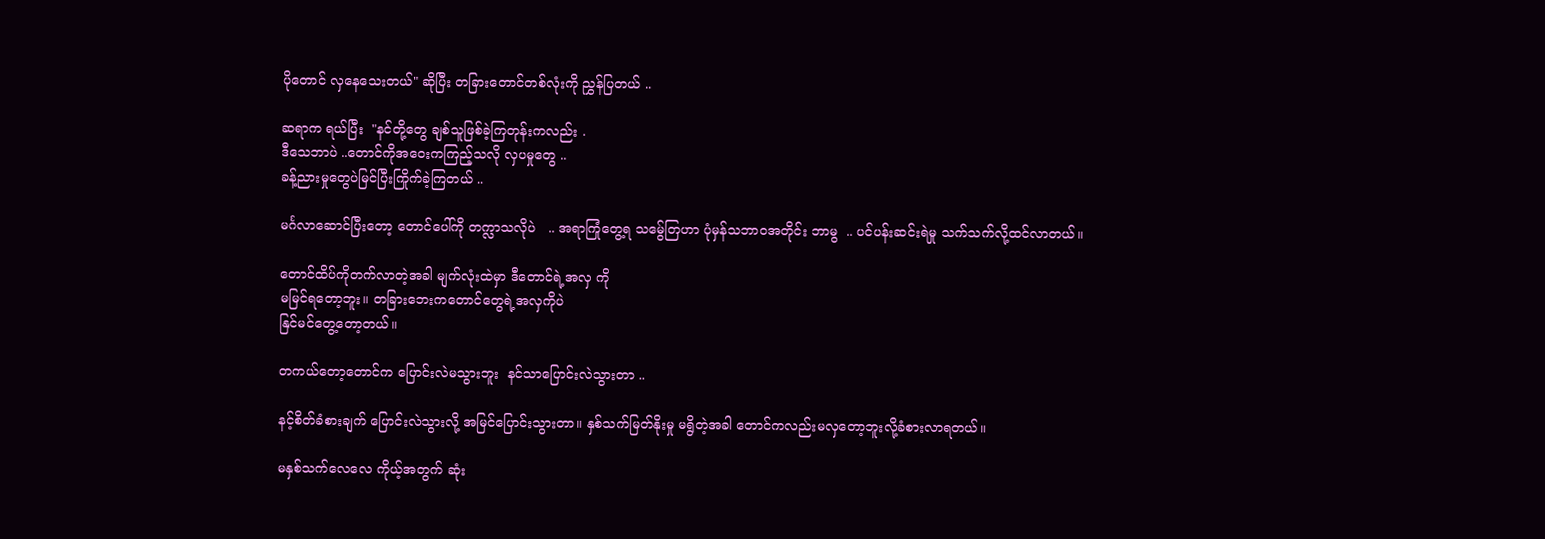ပိုတောင် လှနေသေးတယ်" ဆိုပြီး တခြားတောင်တစ်လုံးကို ညွှန်ပြတယ် ..

ဆရာက ရယ်ပြီး  "နင်တို့တွေ ချစ်သူဖြစ်ခဲ့ကြတုန်းကလည်း .
ဒီသေဘာပဲ ..တောင်ကိုအဝေးကကြည့်သလို လှပမှုတွေ ..
ခန့်ညားမှုတွေပဲမြင်ပြီးကြိုက်ခဲ့ကြတယ် ..

မင်္ဂလာဆောင်ပြီးတော့ တောင်ပေါ်ကို တက္လာသလိုပဲ   .. အရာကြုံတွေ့ရ သမ်ွေတြဟာ ပုံမှန်သဘာဝအတိုင်း ဘာမွ  .. ပင်ပန်းဆင်းရဲမှု သက်သက်လို့ထင်လာတယ်။

တောင်ထိပ်ကိုတက်လာတဲ့အခါ မျက်လုံးထဲမှာ ဒီတောင်ရဲ့အလှ ကို
မမြင်ရတော့ဘူး။ တခြားဘေးကတောင်တွေရဲ့အလှကိုပဲ
နြင်မင်တွေ့တော့တယ်။

တကယ်တော့တောင်က ပြောင်းလဲမသွားဘူး  နင်သာပြောင်းလဲသွားတာ ..

နင့်စိတ်ခံစားချက် ပြောင်းလဲသွားလို့ အမြင်ပြောင်းသွားတာ။ နှစ်သက်မြတ်နိုးမှု မရွိတဲ့အခါ တောင်ကလည်းမလှတော့ဘူးလို့ခံစားလာရတယ်။

မနှစ်သက်လေလေ ကိုယ့်အတွက် ဆုံး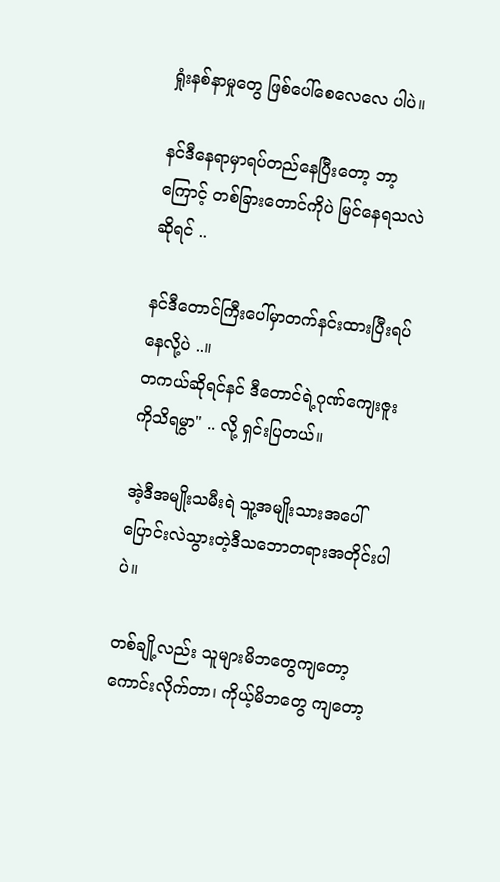ရှုံးနစ်နာမှုတွေ ဖြစ်ပေါ်စေလေလေ ပါပဲ။

နင်ဒီနေရာမှာရပ်တည်နေပြီးတော့ ဘာ့ကြောင့် တစ်ခြားတောင်ကိုပဲ မြင်နေရသလဲဆိုရင် ..

နင်ဒီတောင်ကြီးပေါ်မှာတက်နင်းထားပြီးရပ်နေလို့ပဲ ..။
တကယ်ဆိုရင်နင် ဒီတောင်ရဲ့ဂုဏ်ကျေးဇူး ကိုသိရမွာ" .. လို့ ရှင်းပြတယ်။

အဲ့ဒီအမျိုးသမီးရဲ သူ့အမျိုးသားအပေါ် ပြောင်းလဲသွားတဲ့ဒီသဘောတရားအတိုင်းပါပဲ။

တစ်ချို့လည်း သူများမိဘတွေကျတော့ ကောင်းလိုက်တာ၊ ကိုယ့်မိဘတွေ ကျတော့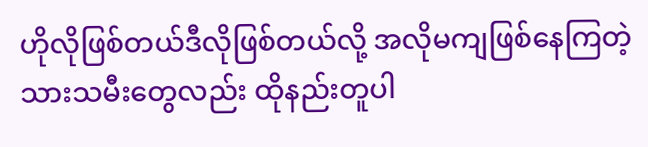ဟိုလိုဖြစ်တယ်ဒီလိုဖြစ်တယ်လို့ အလိုမကျဖြစ်နေကြတဲ့
သားသမီးတွေလည်း ထိုနည်းတူပါ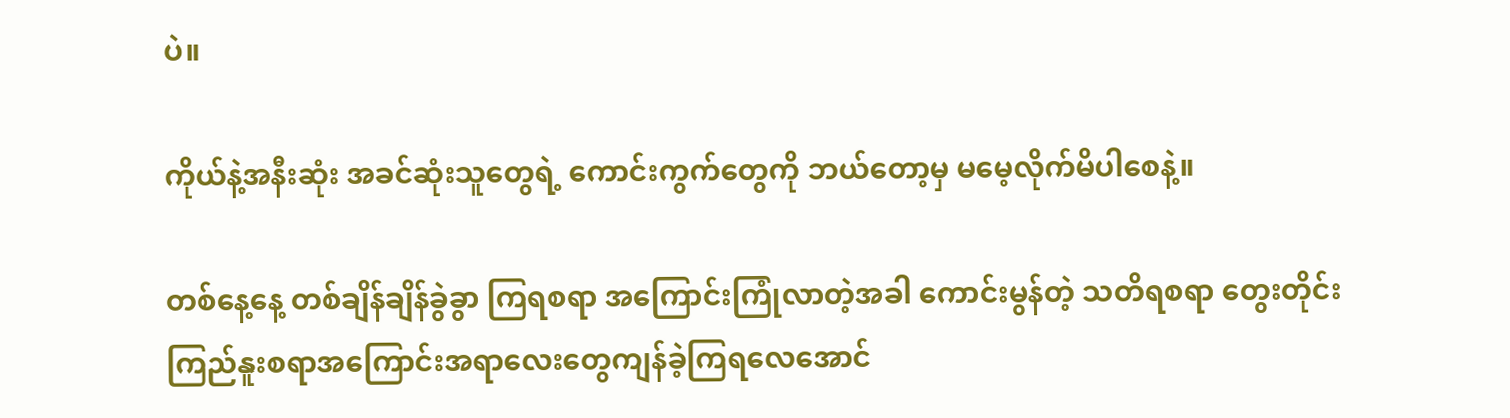ပဲ။

ကိုယ်နဲ့အနီးဆုံး အခင်ဆုံးသူတွေရဲ့ ကောင်းကွက်တွေကို ဘယ်တော့မှ မမေ့လိုက်မိပါစေနဲ့။

တစ်နေ့နေ့ တစ်ချိန်ချိန်ခွဲခွာ ကြရစရာ အကြောင်းကြုံလာတဲ့အခါ ကောင်းမွန်တဲ့ သတိရစရာ တွေးတိုင်း ကြည်နူးစရာအကြောင်းအရာလေးတွေကျန်ခဲ့ကြရလေအောင်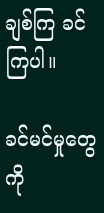ချစ်ကြ ခင်ကြပါ။

ခင်မင်မှုတွေကို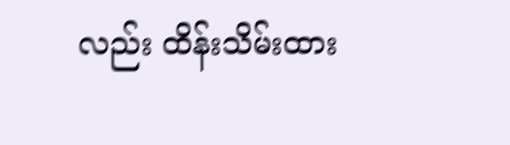လည်း ထိန်းသိမ်းထား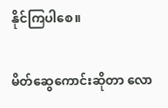နိုင်ကြပါစေ။

မိတ်ဆွေကောင်းဆိုတာ လော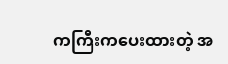ကကြီးကပေးထားတဲ့ အ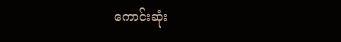ကောင်းဆုံး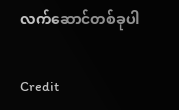လက်ဆောင်တစ်ခုပါ

Credit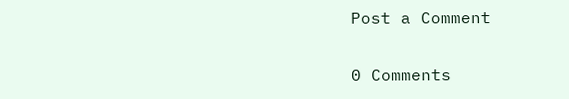Post a Comment

0 Comments